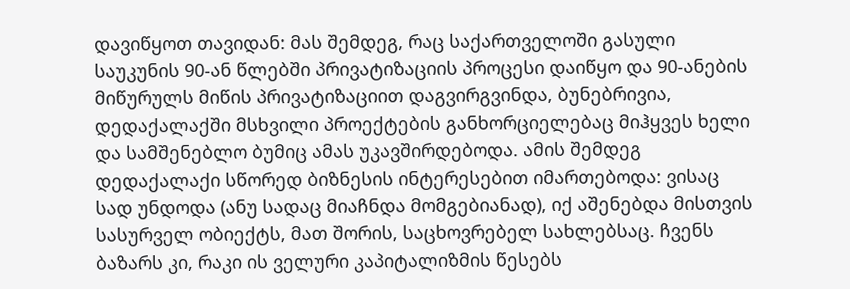დავიწყოთ თავიდან: მას შემდეგ, რაც საქართველოში გასული საუკუნის 90-ან წლებში პრივატიზაციის პროცესი დაიწყო და 90-ანების მიწურულს მიწის პრივატიზაციით დაგვირგვინდა, ბუნებრივია, დედაქალაქში მსხვილი პროექტების განხორციელებაც მიჰყვეს ხელი და სამშენებლო ბუმიც ამას უკავშირდებოდა. ამის შემდეგ დედაქალაქი სწორედ ბიზნესის ინტერესებით იმართებოდა: ვისაც სად უნდოდა (ანუ სადაც მიაჩნდა მომგებიანად), იქ აშენებდა მისთვის სასურველ ობიექტს, მათ შორის, საცხოვრებელ სახლებსაც. ჩვენს ბაზარს კი, რაკი ის ველური კაპიტალიზმის წესებს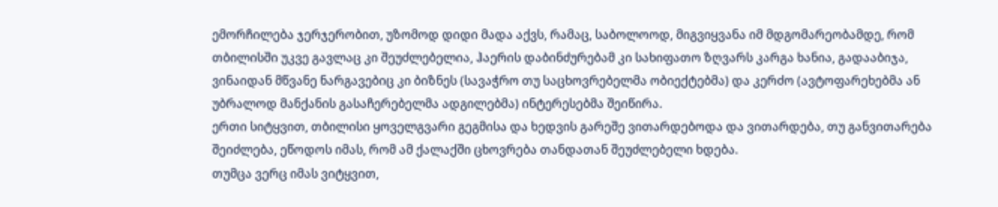ემორჩილება ჯერჯერობით, უზომოდ დიდი მადა აქვს, რამაც, საბოლოოდ, მიგვიყვანა იმ მდგომარეობამდე, რომ თბილისში უკვე გავლაც კი შეუძლებელია, ჰაერის დაბინძურებამ კი სახიფათო ზღვარს კარგა ხანია, გადააბიჯა, ვინაიდან მწვანე ნარგავებიც კი ბიზნეს (სავაჭრო თუ საცხოვრებელმა ობიექტებმა) და კერძო (ავტოფარეხებმა ან უბრალოდ მანქანის გასაჩერებელმა ადგილებმა) ინტერესებმა შეიწირა.
ერთი სიტყვით, თბილისი ყოველგვარი გეგმისა და ხედვის გარეშე ვითარდებოდა და ვითარდება, თუ განვითარება შეიძლება, ეწოდოს იმას, რომ ამ ქალაქში ცხოვრება თანდათან შეუძლებელი ხდება.
თუმცა ვერც იმას ვიტყვით,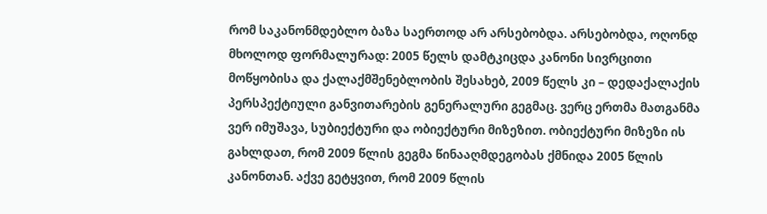რომ საკანონმდებლო ბაზა საერთოდ არ არსებობდა. არსებობდა, ოღონდ მხოლოდ ფორმალურად: 2005 წელს დამტკიცდა კანონი სივრცითი მოწყობისა და ქალაქმშენებლობის შესახებ, 2009 წელს კი – დედაქალაქის პერსპექტიული განვითარების გენერალური გეგმაც. ვერც ერთმა მათგანმა ვერ იმუშავა, სუბიექტური და ობიექტური მიზეზით. ობიექტური მიზეზი ის გახლდათ, რომ 2009 წლის გეგმა წინააღმდეგობას ქმნიდა 2005 წლის კანონთან. აქვე გეტყვით, რომ 2009 წლის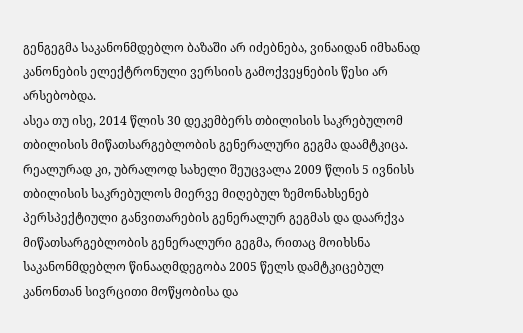გენგეგმა საკანონმდებლო ბაზაში არ იძებნება, ვინაიდან იმხანად კანონების ელექტრონული ვერსიის გამოქვეყნების წესი არ არსებობდა.
ასეა თუ ისე, 2014 წლის 30 დეკემბერს თბილისის საკრებულომ თბილისის მიწათსარგებლობის გენერალური გეგმა დაამტკიცა. რეალურად კი, უბრალოდ სახელი შეუცვალა 2009 წლის 5 ივნისს თბილისის საკრებულოს მიერვე მიღებულ ზემონახსენებ პერსპექტიული განვითარების გენერალურ გეგმას და დაარქვა მიწათსარგებლობის გენერალური გეგმა, რითაც მოიხსნა საკანონმდებლო წინააღმდეგობა 2005 წელს დამტკიცებულ კანონთან სივრცითი მოწყობისა და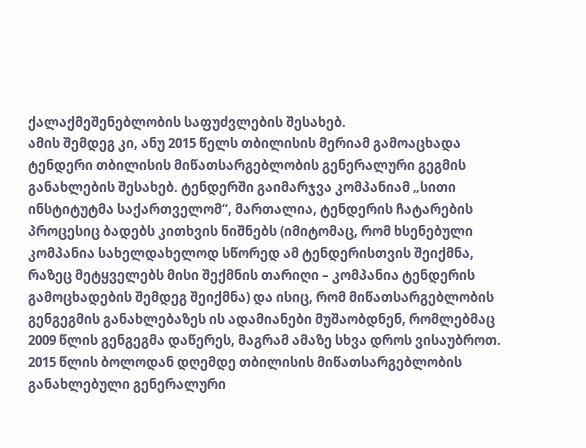ქალაქმეშენებლობის საფუძვლების შესახებ.
ამის შემდეგ კი, ანუ 2015 წელს თბილისის მერიამ გამოაცხადა ტენდერი თბილისის მიწათსარგებლობის გენერალური გეგმის განახლების შესახებ. ტენდერში გაიმარჯვა კომპანიამ „სითი ინსტიტუტმა საქართველომ“, მართალია, ტენდერის ჩატარების პროცესიც ბადებს კითხვის ნიშნებს (იმიტომაც, რომ ხსენებული კომპანია სახელდახელოდ სწორედ ამ ტენდერისთვის შეიქმნა, რაზეც მეტყველებს მისი შექმნის თარიღი – კომპანია ტენდერის გამოცხადების შემდეგ შეიქმნა) და ისიც, რომ მიწათსარგებლობის გენგეგმის განახლებაზეს ის ადამიანები მუშაობდნენ, რომლებმაც 2009 წლის გენგეგმა დაწერეს, მაგრამ ამაზე სხვა დროს ვისაუბროთ.
2015 წლის ბოლოდან დღემდე თბილისის მიწათსარგებლობის განახლებული გენერალური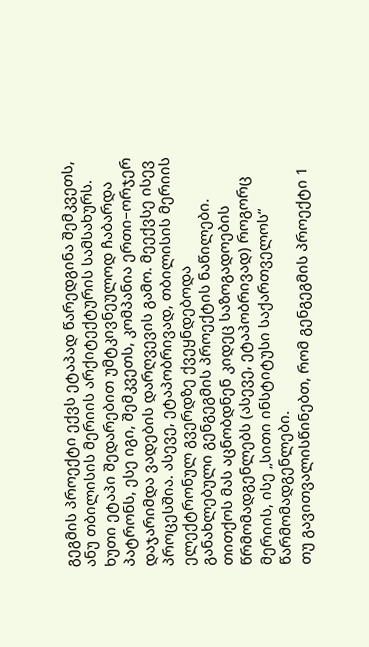გეგმის პროექტი ექვს ეტაპად წარედგინა შემკვეთს, ანუ თბილისის მერიის არქიტექტურის სამსახურს. ხუთი ეტაპი შედარებით უმტკივნეულოდ ჩაბარდა პატრონს, ესე იგი, შემკვეთს, კომპანია ერთი–ორჯერ დაჯარიმდა ვადების დარღვევის გამო. მეექვსე ისევ პროცესშია. ასევე, ეტაპობრივად, თბილისის მერიის ელექტრონულ გვერდზე ქვეყნდებოდა განახლებული გენგეგმის პროექტის ნაწილები. თითქოს მას აცნობდნენ კიდეც საზოგადოების წრმომადგენლებს (ასევე, ეტაპობრივად) როგორც მერიის, ისე „სითი ინსტიტუსი საქართველოს“ წარმომადგენლები.
თუ გავითვალისწინებთ, რომ გენგეგმის პროექტი 1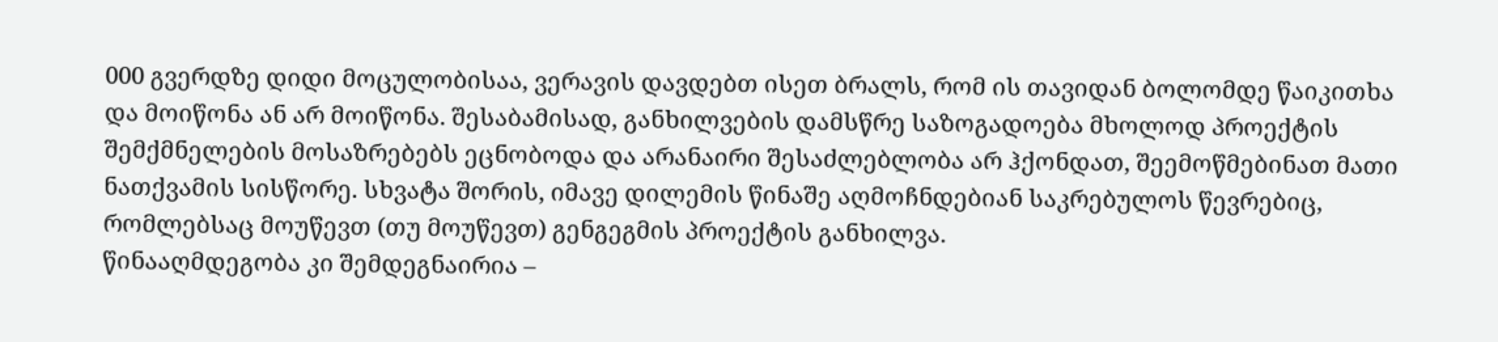000 გვერდზე დიდი მოცულობისაა, ვერავის დავდებთ ისეთ ბრალს, რომ ის თავიდან ბოლომდე წაიკითხა და მოიწონა ან არ მოიწონა. შესაბამისად, განხილვების დამსწრე საზოგადოება მხოლოდ პროექტის შემქმნელების მოსაზრებებს ეცნობოდა და არანაირი შესაძლებლობა არ ჰქონდათ, შეემოწმებინათ მათი ნათქვამის სისწორე. სხვატა შორის, იმავე დილემის წინაშე აღმოჩნდებიან საკრებულოს წევრებიც, რომლებსაც მოუწევთ (თუ მოუწევთ) გენგეგმის პროექტის განხილვა.
წინააღმდეგობა კი შემდეგნაირია –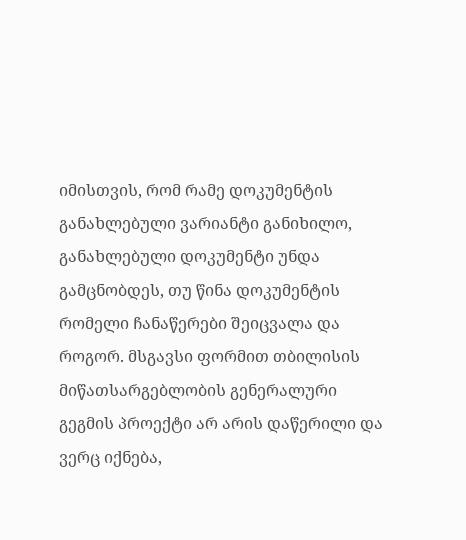იმისთვის, რომ რამე დოკუმენტის განახლებული ვარიანტი განიხილო, განახლებული დოკუმენტი უნდა გამცნობდეს, თუ წინა დოკუმენტის რომელი ჩანაწერები შეიცვალა და როგორ. მსგავსი ფორმით თბილისის მიწათსარგებლობის გენერალური გეგმის პროექტი არ არის დაწერილი და ვერც იქნება,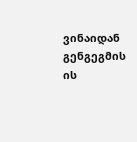ვინაიდან გენგეგმის ის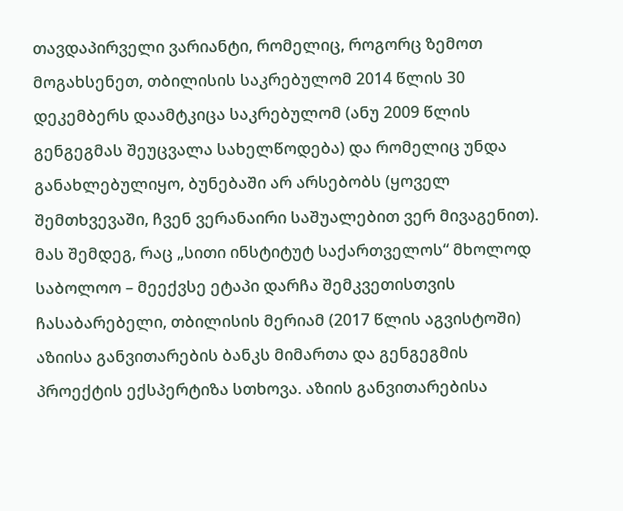თავდაპირველი ვარიანტი, რომელიც, როგორც ზემოთ მოგახსენეთ, თბილისის საკრებულომ 2014 წლის 30 დეკემბერს დაამტკიცა საკრებულომ (ანუ 2009 წლის გენგეგმას შეუცვალა სახელწოდება) და რომელიც უნდა განახლებულიყო, ბუნებაში არ არსებობს (ყოველ შემთხვევაში, ჩვენ ვერანაირი საშუალებით ვერ მივაგენით).
მას შემდეგ, რაც „სითი ინსტიტუტ საქართველოს“ მხოლოდ საბოლოო – მეექვსე ეტაპი დარჩა შემკვეთისთვის ჩასაბარებელი, თბილისის მერიამ (2017 წლის აგვისტოში) აზიისა განვითარების ბანკს მიმართა და გენგეგმის პროექტის ექსპერტიზა სთხოვა. აზიის განვითარებისა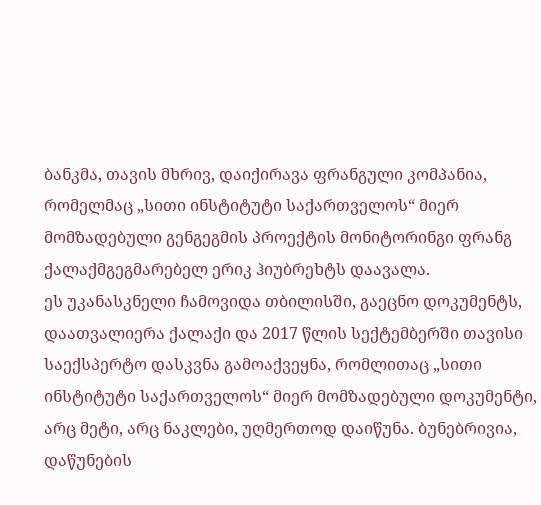ბანკმა, თავის მხრივ, დაიქირავა ფრანგული კომპანია, რომელმაც „სითი ინსტიტუტი საქართველოს“ მიერ მომზადებული გენგეგმის პროექტის მონიტორინგი ფრანგ ქალაქმგეგმარებელ ერიკ ჰიუბრეხტს დაავალა.
ეს უკანასკნელი ჩამოვიდა თბილისში, გაეცნო დოკუმენტს, დაათვალიერა ქალაქი და 2017 წლის სექტემბერში თავისი საექსპერტო დასკვნა გამოაქვეყნა, რომლითაც „სითი ინსტიტუტი საქართველოს“ მიერ მომზადებული დოკუმენტი, არც მეტი, არც ნაკლები, უღმერთოდ დაიწუნა. ბუნებრივია, დაწუნების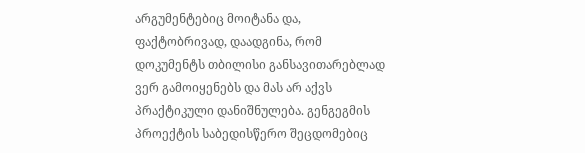არგუმენტებიც მოიტანა და, ფაქტობრივად, დაადგინა, რომ დოკუმენტს თბილისი განსავითარებლად ვერ გამოიყენებს და მას არ აქვს პრაქტიკული დანიშნულება. გენგეგმის პროექტის საბედისწერო შეცდომებიც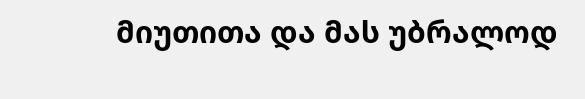მიუთითა და მას უბრალოდ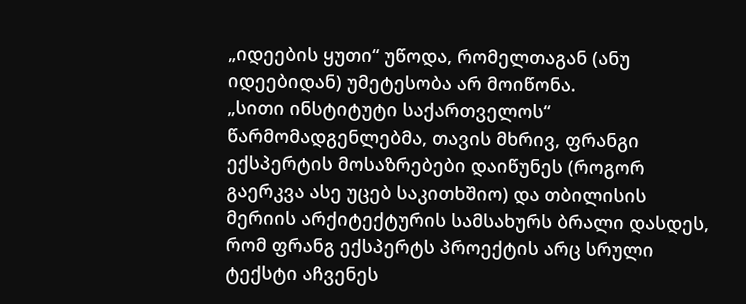„იდეების ყუთი“ უწოდა, რომელთაგან (ანუ იდეებიდან) უმეტესობა არ მოიწონა.
„სითი ინსტიტუტი საქართველოს“ წარმომადგენლებმა, თავის მხრივ, ფრანგი ექსპერტის მოსაზრებები დაიწუნეს (როგორ გაერკვა ასე უცებ საკითხშიო) და თბილისის მერიის არქიტექტურის სამსახურს ბრალი დასდეს, რომ ფრანგ ექსპერტს პროექტის არც სრული ტექსტი აჩვენეს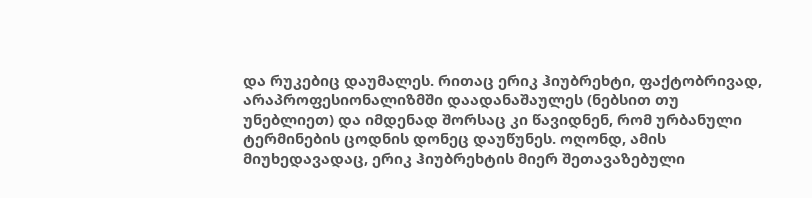და რუკებიც დაუმალეს. რითაც ერიკ ჰიუბრეხტი, ფაქტობრივად, არაპროფესიონალიზმში დაადანაშაულეს (ნებსით თუ უნებლიეთ) და იმდენად შორსაც კი წავიდნენ, რომ ურბანული ტერმინების ცოდნის დონეც დაუწუნეს. ოღონდ, ამის მიუხედავადაც, ერიკ ჰიუბრეხტის მიერ შეთავაზებული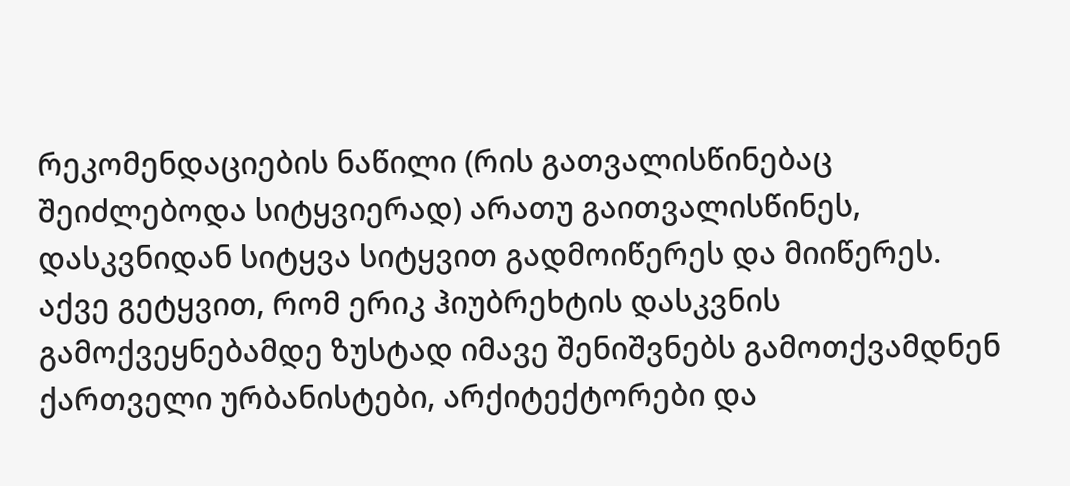რეკომენდაციების ნაწილი (რის გათვალისწინებაც შეიძლებოდა სიტყვიერად) არათუ გაითვალისწინეს, დასკვნიდან სიტყვა სიტყვით გადმოიწერეს და მიიწერეს.
აქვე გეტყვით, რომ ერიკ ჰიუბრეხტის დასკვნის გამოქვეყნებამდე ზუსტად იმავე შენიშვნებს გამოთქვამდნენ ქართველი ურბანისტები, არქიტექტორები და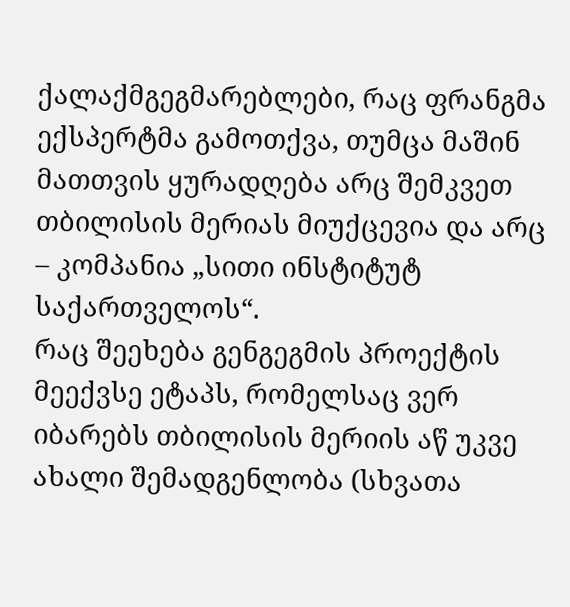ქალაქმგეგმარებლები, რაც ფრანგმა ექსპერტმა გამოთქვა, თუმცა მაშინ მათთვის ყურადღება არც შემკვეთ თბილისის მერიას მიუქცევია და არც – კომპანია „სითი ინსტიტუტ საქართველოს“.
რაც შეეხება გენგეგმის პროექტის მეექვსე ეტაპს, რომელსაც ვერ იბარებს თბილისის მერიის აწ უკვე ახალი შემადგენლობა (სხვათა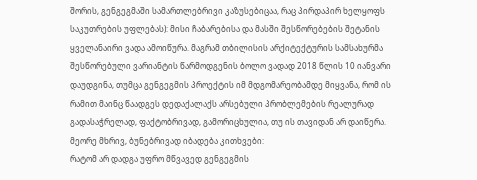შორის, გენგეგმაში სამართლებრივი კაზუსებიცაა, რაც პირდაპირ ხელყოფს საკუთრების უფლებას): მისი ჩაბარებისა და მასში შესწორებების შეტანის ყველანაირი ვადა ამოიწურა. მაგრამ თბილისის არქიტექტურის სამსახურმა შესწორებული ვარიანტის წარმოდგენის ბოლო ვადად 2018 წლის 10 იანვარი დაუდგინა, თუმცა გენგეგმის პროექტის იმ მდგომარეობამდე მიყვანა, რომ ის რამით მაინც წაადგეს დედაქალაქს არსებული პრობლემების რეალურად გადასაჭრელად, ფაქტობრივად, გამორიცხულია, თუ ის თავიდან არ დაიწერა.
მეორე მხრივ, ბუნებრივად იბადება კითხვები:
რატომ არ დადგა უფრო მწვავედ გენგეგმის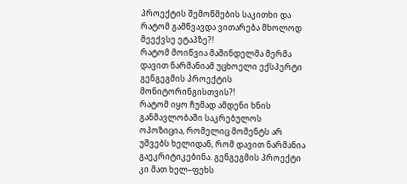პროექტის შემოწმების საკითხი და რატომ გამწვავდა ვითარება მხოლოდ მეექვსე ეტაპზე?!
რატომ მოიწვია მაშინდელმა მერმა დავით ნარმანიამ უცხოელი ექსპერტი გენგეგმის პროექტის მონიტორინგისთვის?!
რატომ იყო ჩუმად ამდენი ხნის განმავლობაში საკრებულოს ოპოზიცია, რომელიც მომენტს არ უშვებს ხელიდან, რომ დავით ნარმანია გაეკრიტიკებინა. გენგეგმის პროექტი კი მათ ხელ–ფეხს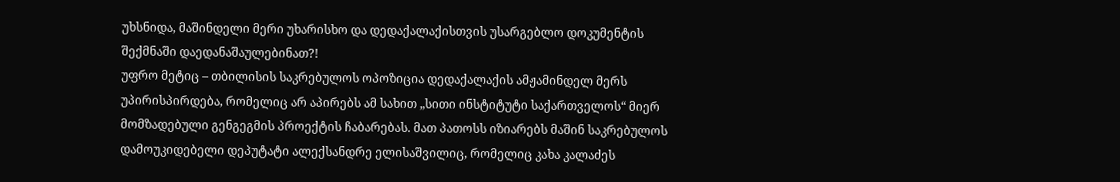უხსნიდა, მაშინდელი მერი უხარისხო და დედაქალაქისთვის უსარგებლო დოკუმენტის შექმნაში დაედანაშაულებინათ?!
უფრო მეტიც – თბილისის საკრებულოს ოპოზიცია დედაქალაქის ამჟამინდელ მერს უპირისპირდება, რომელიც არ აპირებს ამ სახით „სითი ინსტიტუტი საქართველოს“ მიერ მომზადებული გენგეგმის პროექტის ჩაბარებას. მათ პათოსს იზიარებს მაშინ საკრებულოს დამოუკიდებელი დეპუტატი ალექსანდრე ელისაშვილიც, რომელიც კახა კალაძეს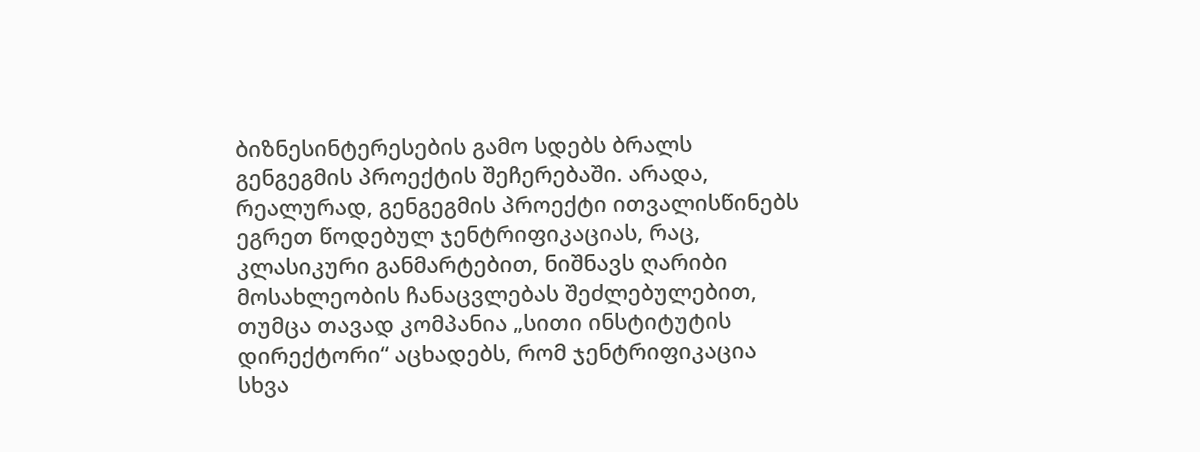ბიზნესინტერესების გამო სდებს ბრალს გენგეგმის პროექტის შეჩერებაში. არადა, რეალურად, გენგეგმის პროექტი ითვალისწინებს ეგრეთ წოდებულ ჯენტრიფიკაციას, რაც, კლასიკური განმარტებით, ნიშნავს ღარიბი მოსახლეობის ჩანაცვლებას შეძლებულებით, თუმცა თავად კომპანია „სითი ინსტიტუტის დირექტორი“ აცხადებს, რომ ჯენტრიფიკაცია სხვა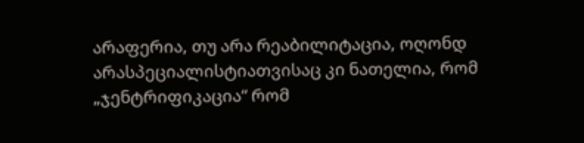არაფერია, თუ არა რეაბილიტაცია, ოღონდ არასპეციალისტიათვისაც კი ნათელია, რომ „ჯენტრიფიკაცია“ რომ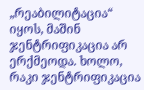„რეაბილიტაცია“ იყოს, მაშინ ჯენტრიფიკაცია არ ერქმეოდა. ხოლო, რაკი ჯენტრიფიკაცია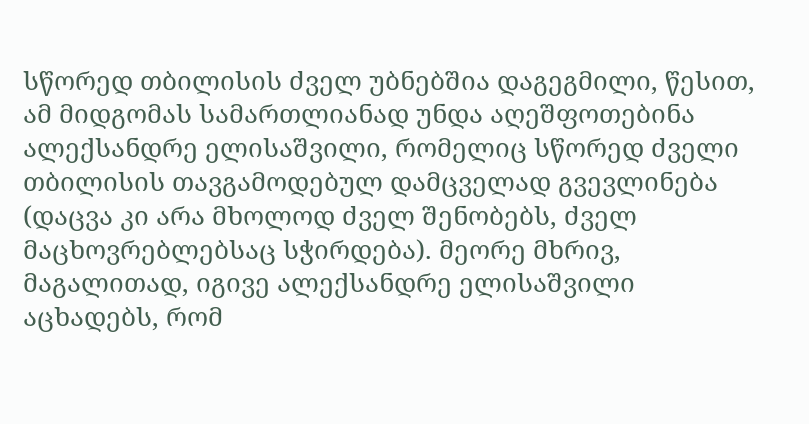სწორედ თბილისის ძველ უბნებშია დაგეგმილი, წესით, ამ მიდგომას სამართლიანად უნდა აღეშფოთებინა ალექსანდრე ელისაშვილი, რომელიც სწორედ ძველი თბილისის თავგამოდებულ დამცველად გვევლინება (დაცვა კი არა მხოლოდ ძველ შენობებს, ძველ მაცხოვრებლებსაც სჭირდება). მეორე მხრივ, მაგალითად, იგივე ალექსანდრე ელისაშვილი აცხადებს, რომ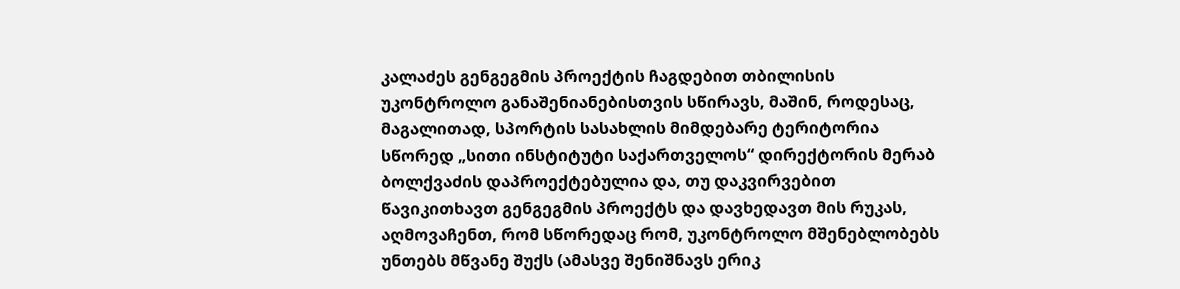კალაძეს გენგეგმის პროექტის ჩაგდებით თბილისის უკონტროლო განაშენიანებისთვის სწირავს, მაშინ, როდესაც, მაგალითად, სპორტის სასახლის მიმდებარე ტერიტორია სწორედ „სითი ინსტიტუტი საქართველოს“ დირექტორის მერაბ ბოლქვაძის დაპროექტებულია და, თუ დაკვირვებით წავიკითხავთ გენგეგმის პროექტს და დავხედავთ მის რუკას, აღმოვაჩენთ, რომ სწორედაც რომ, უკონტროლო მშენებლობებს უნთებს მწვანე შუქს (ამასვე შენიშნავს ერიკ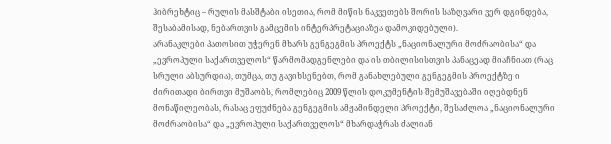ჰიბრეხტიც – რულის მასშტაბი ისეთია, რომ მიწის ნაკვეთებს შორის საზღვარი ვერ დგინდება, შესაბამისად, ნებართვის გამცემის ინტერპრეტაციაზეა დამოკიდებული).
არანაკლები პათოსით უჭერენ მხარს გენგეგმის პროექტს „ნაციონალური მოძრაობისა“ და „ევროპული საქართველოს“ წარმომადგენლები და ის თბილისისთვის პანაცეად მიაჩნიათ (რაც სრული აბსურდია), თუმცა, თუ გავიხსენებთ, რომ განახლებული გენგეგმის პროექტზე ი ძირითადი ბირთვი მუშაობს, რომლებიც 2009 წლის დოკუმენტის შემუშავებაში იღებდნენ მონაწილეობას, რასაც ეფუძნება გენგეგმის ამჟამინდელი პროექტი, შესაძლოა „ნაციონალური მოძრაობისა“ და „ევროპული საქართველოს“ მხარდაჭრას ძალიან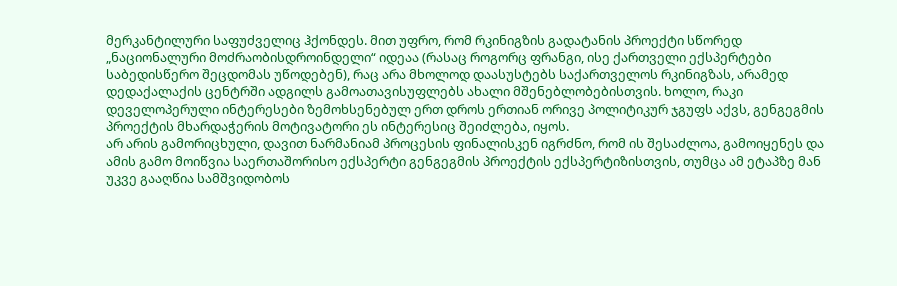მერკანტილური საფუძველიც ჰქონდეს. მით უფრო, რომ რკინიგზის გადატანის პროექტი სწორედ „ნაციონალური მოძრაობისდროინდელი“ იდეაა (რასაც როგორც ფრანგი, ისე ქართველი ექსპერტები საბედისწერო შეცდომას უწოდებენ), რაც არა მხოლოდ დაასუსტებს საქართველოს რკინიგზას, არამედ დედაქალაქის ცენტრში ადგილს გამოათავისუფლებს ახალი მშენებლობებისთვის. ხოლო, რაკი დეველოპერული ინტერესები ზემოხსენებულ ერთ დროს ერთიან ორივე პოლიტიკურ ჯგუფს აქვს, გენგეგმის პროექტის მხარდაჭერის მოტივატორი ეს ინტერესიც შეიძლება, იყოს.
არ არის გამორიცხული, დავით ნარმანიამ პროცესის ფინალისკენ იგრძნო, რომ ის შესაძლოა, გამოიყენეს და ამის გამო მოიწვია საერთაშორისო ექსპერტი გენგეგმის პროექტის ექსპერტიზისთვის, თუმცა ამ ეტაპზე მან უკვე გააღწია სამშვიდობოს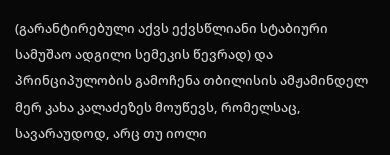(გარანტირებული აქვს ექვსწლიანი სტაბიური სამუშაო ადგილი სემეკის წევრად) და პრინციპულობის გამოჩენა თბილისის ამჟამინდელ მერ კახა კალაძეზეს მოუწევს, რომელსაც, სავარაუდოდ, არც თუ იოლი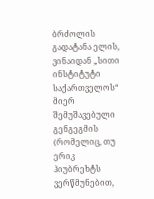ბრძოლის გადატანა ელის, ვინაიდან „სითი ინსტიტუტი საქართველოს“ მიერ შემუშავებული გენგეგმის (რომელიც, თუ ერიკ ჰიუბრეხტს ვერწმუნებით,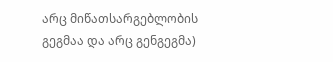არც მიწათსარგებლობის გეგმაა და არც გენგეგმა)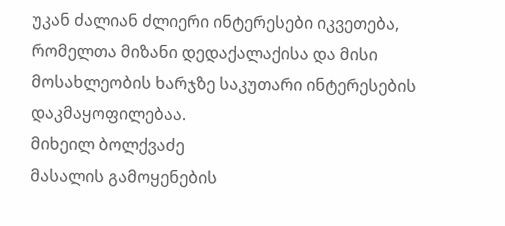უკან ძალიან ძლიერი ინტერესები იკვეთება, რომელთა მიზანი დედაქალაქისა და მისი მოსახლეობის ხარჯზე საკუთარი ინტერესების დაკმაყოფილებაა.
მიხეილ ბოლქვაძე
მასალის გამოყენების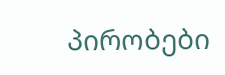პირობები